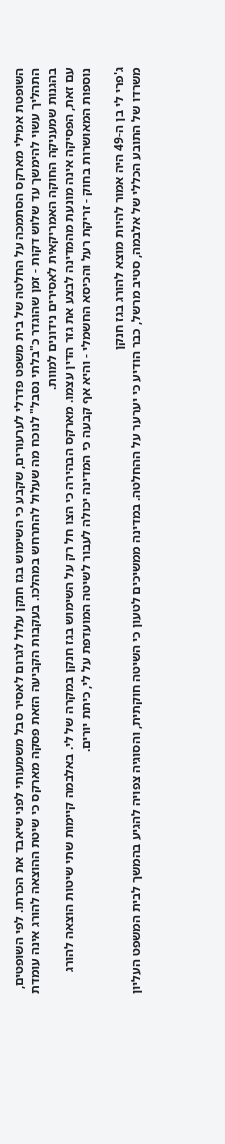השופטת אמילי מארקס הסתמכה על החלטה של בית משפט פדרלי לערעורים, שקבע כי השימוש בגז חנקן עלול לגרום לאסיר סבל משמעותי לפני שיאבד את הכרתו. לפי השופטים, התהליך עשוי להימשך עד שלוש דקות - זמן שהוגדר כ"בלתי נסבל" לנוכח מה שעלול להתרחש במהלכו. בעקבות הקביעה הזאת פסקה מארקס כי שיטת ההוצאה להורג אינה עומדת בהגנות שמעניקה החוקה האמריקאית לאסירים נידונים למוות.
עם זאת, הפסיקה אינה מונעת מהמדינה לבצע את גזר הדין עצמו. מארקס הבהירה כי הצו חל רק על השימוש בגז חנקן במקרה של לי. באלבמה קיימות שתי שיטות הוצאה להורג נוספות המאושרות בחוק - זריקת רעל והכיסא החשמלי - והיא אף קבעה כי המדינה יכולה לעבור לשיטה המועדפת על לי, כיתת יורים.

ג'פרי לי בן ה-49 היה אמור להיות מוצא להורג בגז חנקן
משרדו של התובע הכללי של אלבמה, סטיב מרשל, כבר הודיע כי יערער על ההחלטה. במדינה ממשיכים לטעון כי השיטה חוקתית, והסוגיה צפויה להגיע בהמשך לבית המשפט העליון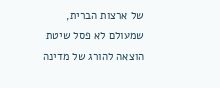של ארצות הברית, שמעולם לא פסל שיטת הוצאה להורג של מדינה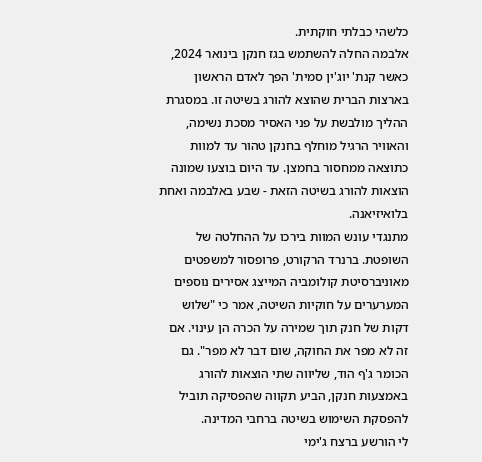כלשהי כבלתי חוקתית.
אלבמה החלה להשתמש בגז חנקן בינואר 2024, כאשר קנת' יוג'ין סמית' הפך לאדם הראשון בארצות הברית שהוצא להורג בשיטה זו. במסגרת ההליך מולבשת על פני האסיר מסכת נשימה, והאוויר הרגיל מוחלף בחנקן טהור עד למוות כתוצאה ממחסור בחמצן. עד היום בוצעו שמונה הוצאות להורג בשיטה הזאת - שבע באלבמה ואחת בלואיזיאנה.
מתנגדי עונש המוות בירכו על ההחלטה של השופטת. ברנרד הרקורט, פרופסור למשפטים מאוניברסיטת קולומביה המייצג אסירים נוספים המערערים על חוקיות השיטה, אמר כי "שלוש דקות של חנק תוך שמירה על הכרה הן עינוי. אם זה לא מפר את החוקה, שום דבר לא מפר". גם הכומר ג'ף הוד, שליווה שתי הוצאות להורג באמצעות חנקן, הביע תקווה שהפסיקה תוביל להפסקת השימוש בשיטה ברחבי המדינה.
לי הורשע ברצח ג'ימי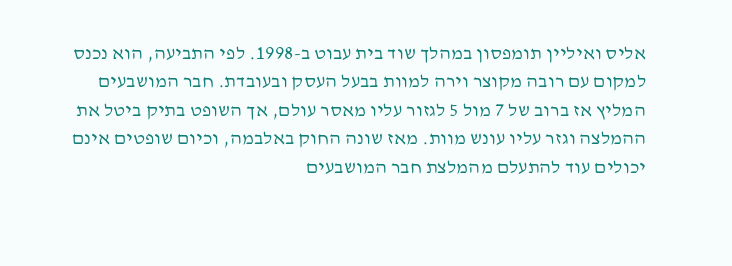אליס ואיליין תומפסון במהלך שוד בית עבוט ב-1998. לפי התביעה, הוא נכנס למקום עם רובה מקוצר וירה למוות בבעל העסק ובעובדת. חבר המושבעים המליץ אז ברוב של 7 מול 5 לגזור עליו מאסר עולם, אך השופט בתיק ביטל את ההמלצה וגזר עליו עונש מוות. מאז שונה החוק באלבמה, וכיום שופטים אינם יכולים עוד להתעלם מהמלצת חבר המושבעים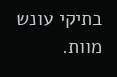בתיקי עונש מוות.